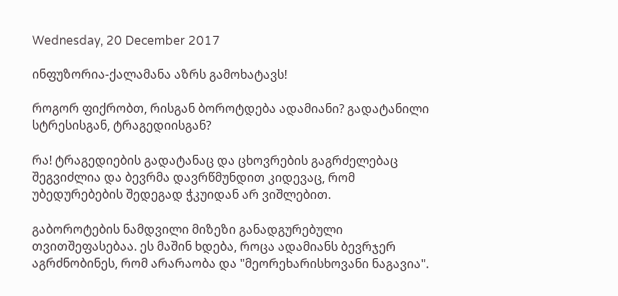Wednesday, 20 December 2017

ინფუზორია-ქალამანა აზრს გამოხატავს!

როგორ ფიქრობთ, რისგან ბოროტდება ადამიანი? გადატანილი სტრესისგან, ტრაგედიისგან?

რა! ტრაგედიების გადატანაც და ცხოვრების გაგრძელებაც შეგვიძლია და ბევრმა დავრწმუნდით კიდევაც, რომ უბედურებების შედეგად ჭკუიდან არ ვიშლებით.

გაბოროტების ნამდვილი მიზეზი განადგურებული თვითშეფასებაა. ეს მაშინ ხდება, როცა ადამიანს ბევრჯერ აგრძნობინეს, რომ არარაობა და "მეორეხარისხოვანი ნაგავია".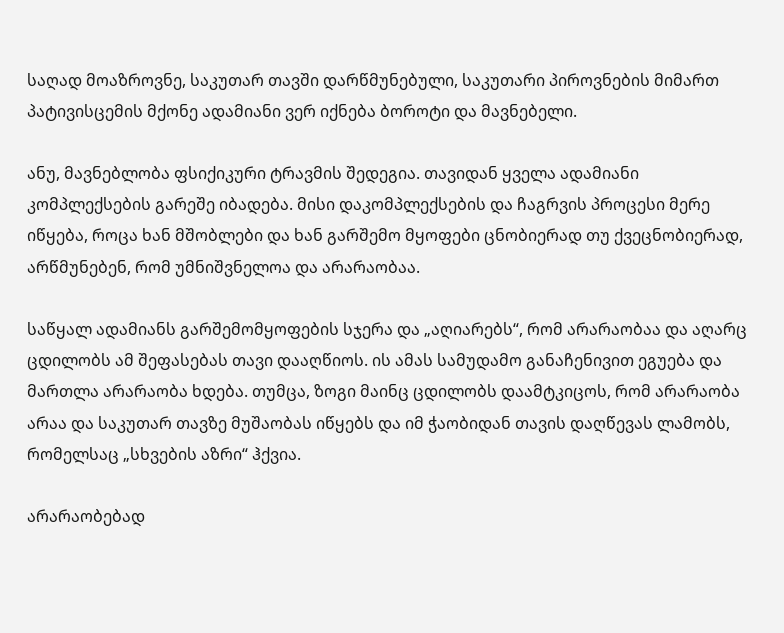საღად მოაზროვნე, საკუთარ თავში დარწმუნებული, საკუთარი პიროვნების მიმართ პატივისცემის მქონე ადამიანი ვერ იქნება ბოროტი და მავნებელი.

ანუ, მავნებლობა ფსიქიკური ტრავმის შედეგია. თავიდან ყველა ადამიანი კომპლექსების გარეშე იბადება. მისი დაკომპლექსების და ჩაგრვის პროცესი მერე იწყება, როცა ხან მშობლები და ხან გარშემო მყოფები ცნობიერად თუ ქვეცნობიერად, არწმუნებენ, რომ უმნიშვნელოა და არარაობაა.

საწყალ ადამიანს გარშემომყოფების სჯერა და „აღიარებს“, რომ არარაობაა და აღარც ცდილობს ამ შეფასებას თავი დააღწიოს. ის ამას სამუდამო განაჩენივით ეგუება და მართლა არარაობა ხდება. თუმცა, ზოგი მაინც ცდილობს დაამტკიცოს, რომ არარაობა არაა და საკუთარ თავზე მუშაობას იწყებს და იმ ჭაობიდან თავის დაღწევას ლამობს, რომელსაც „სხვების აზრი“ ჰქვია.

არარაობებად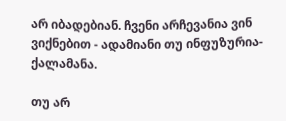არ იბადებიან. ჩვენი არჩევანია ვინ ვიქნებით - ადამიანი თუ ინფუზურია-ქალამანა.

თუ არ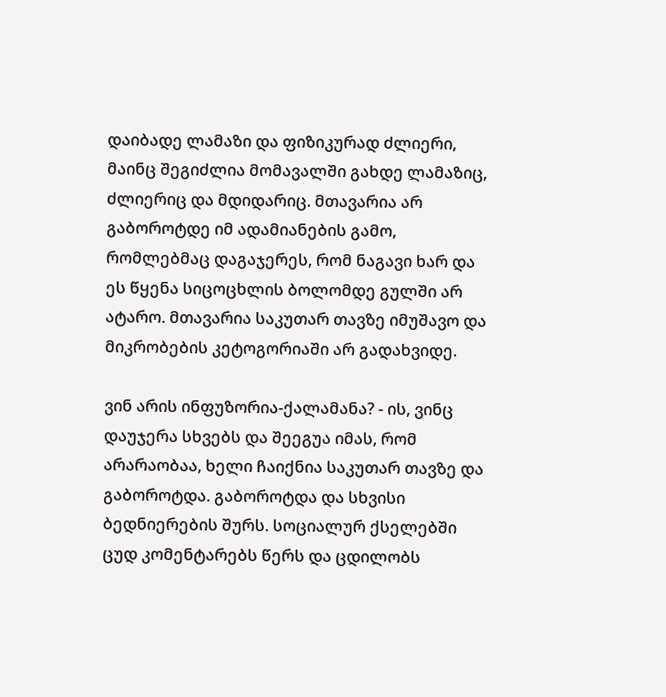დაიბადე ლამაზი და ფიზიკურად ძლიერი, მაინც შეგიძლია მომავალში გახდე ლამაზიც, ძლიერიც და მდიდარიც. მთავარია არ გაბოროტდე იმ ადამიანების გამო, რომლებმაც დაგაჯერეს, რომ ნაგავი ხარ და ეს წყენა სიცოცხლის ბოლომდე გულში არ ატარო. მთავარია საკუთარ თავზე იმუშავო და მიკრობების კეტოგორიაში არ გადახვიდე.

ვინ არის ინფუზორია-ქალამანა? - ის, ვინც დაუჯერა სხვებს და შეეგუა იმას, რომ არარაობაა, ხელი ჩაიქნია საკუთარ თავზე და გაბოროტდა. გაბოროტდა და სხვისი ბედნიერების შურს. სოციალურ ქსელებში ცუდ კომენტარებს წერს და ცდილობს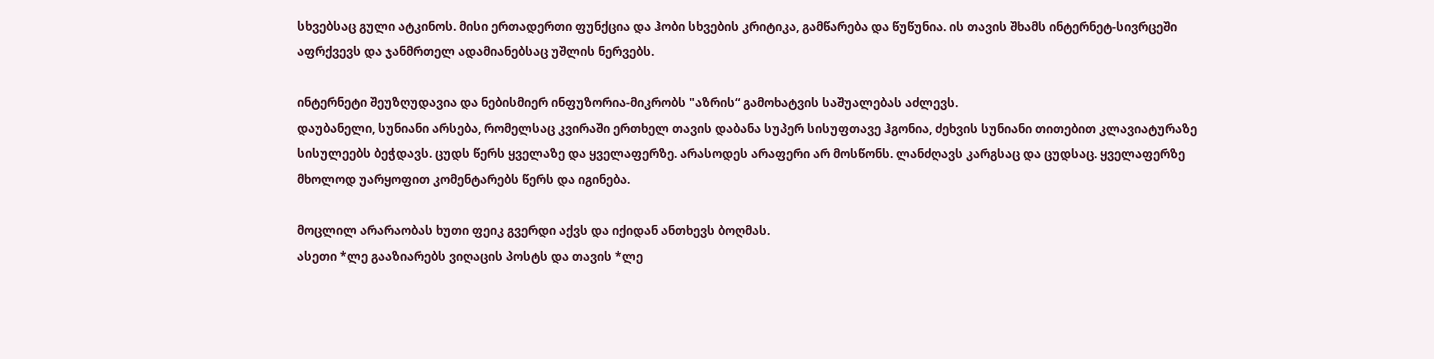სხვებსაც გული ატკინოს. მისი ერთადერთი ფუნქცია და ჰობი სხვების კრიტიკა, გამწარება და წუწუნია. ის თავის შხამს ინტერნეტ-სივრცეში აფრქვევს და ჯანმრთელ ადამიანებსაც უშლის ნერვებს.

ინტერნეტი შეუზღუდავია და ნებისმიერ ინფუზორია-მიკრობს "აზრის“ გამოხატვის საშუალებას აძლევს.
დაუბანელი, სუნიანი არსება, რომელსაც კვირაში ერთხელ თავის დაბანა სუპერ სისუფთავე ჰგონია, ძეხვის სუნიანი თითებით კლავიატურაზე სისულეებს ბეჭდავს. ცუდს წერს ყველაზე და ყველაფერზე. არასოდეს არაფერი არ მოსწონს. ლანძღავს კარგსაც და ცუდსაც. ყველაფერზე მხოლოდ უარყოფით კომენტარებს წერს და იგინება.

მოცლილ არარაობას ხუთი ფეიკ გვერდი აქვს და იქიდან ანთხევს ბოღმას.
ასეთი *ლე გააზიარებს ვიღაცის პოსტს და თავის *ლე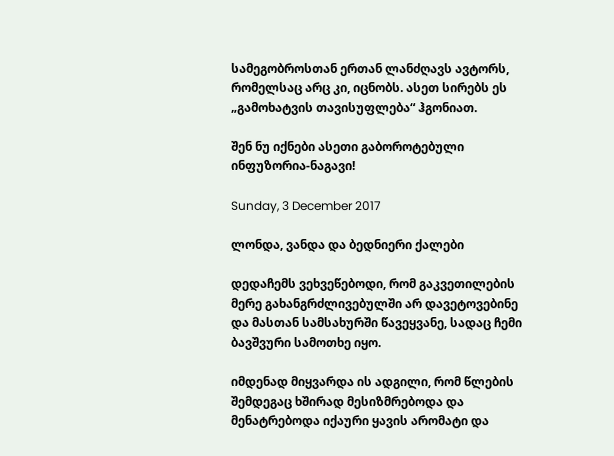სამეგობროსთან ერთან ლანძღავს ავტორს, რომელსაც არც კი, იცნობს. ასეთ სირებს ეს „გამოხატვის თავისუფლება“ ჰგონიათ.

შენ ნუ იქნები ასეთი გაბოროტებული ინფუზორია-ნაგავი!

Sunday, 3 December 2017

ლონდა, ვანდა და ბედნიერი ქალები

დედაჩემს ვეხვეწებოდი, რომ გაკვეთილების მერე გახანგრძლივებულში არ დავეტოვებინე და მასთან სამსახურში წავეყვანე, სადაც ჩემი ბავშვური სამოთხე იყო.

იმდენად მიყვარდა ის ადგილი, რომ წლების შემდეგაც ხშირად მესიზმრებოდა და მენატრებოდა იქაური ყავის არომატი და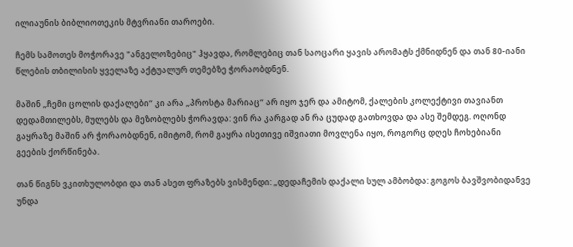ილიაუნის ბიბლიოთეკის მტვრიანი თაროები.

ჩემს სამოთეს მოჭორავე "ანგელოზებიც" ჰყავდა, რომლებიც თან საოცარი ყავის არომატს ქმნიდნენ და თან 80-იანი წლების თბილისის ყველაზე აქტუალურ თემებზე ჭორაობდნენ.

მაშინ „ჩემი ცოლის დაქალები“ კი არა „პროსტა მარიაც“ არ იყო ჯერ და ამიტომ, ქალების კოლექტივი თავიანთ დედამთილებს, მულებს და მეზობლებს ჭორავდა: ვინ რა კარგად ან რა ცუდად გათხოვდა და ასე შემდეგ. ოღონდ გაყრაზე მაშინ არ ჭორაობდნენ, იმიტომ, რომ გაყრა ისეთივე იშვიათი მოვლენა იყო, როგორც დღეს ჩოხებიანი გეების ქორწინება.

თან წიგნს ვკითხულობდი და თან ასეთ ფრაზებს ვისმენდი: „დედაჩემის დაქალი სულ ამბობდა: გოგოს ბავშვობიდანვე უნდა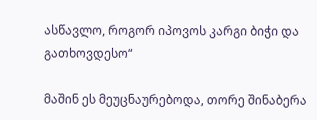ასწავლო, როგორ იპოვოს კარგი ბიჭი და გათხოვდესო“

მაშინ ეს მეუცნაურებოდა, თორე შინაბერა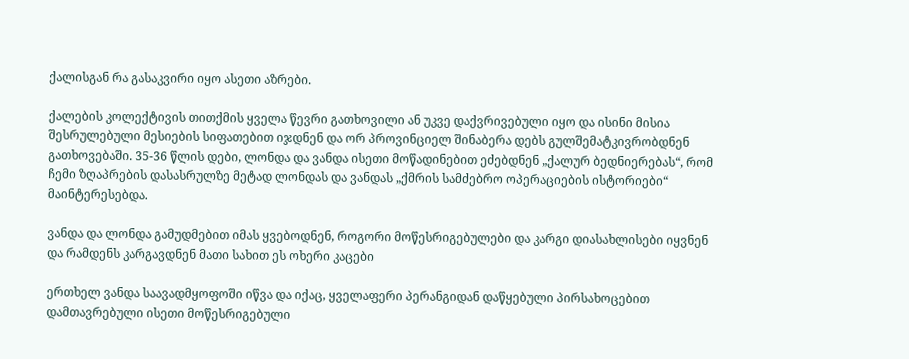ქალისგან რა გასაკვირი იყო ასეთი აზრები.

ქალების კოლექტივის თითქმის ყველა წევრი გათხოვილი ან უკვე დაქვრივებული იყო და ისინი მისია შესრულებული მესიების სიფათებით იჯდნენ და ორ პროვინციელ შინაბერა დებს გულშემატკივრობდნენ გათხოვებაში. 35-36 წლის დები, ლონდა და ვანდა ისეთი მოწადინებით ეძებდნენ „ქალურ ბედნიერებას“, რომ ჩემი ზღაპრების დასასრულზე მეტად ლონდას და ვანდას „ქმრის სამძებრო ოპერაციების ისტორიები“ მაინტერესებდა.

ვანდა და ლონდა გამუდმებით იმას ყვებოდნენ, როგორი მოწესრიგებულები და კარგი დიასახლისები იყვნენ და რამდენს კარგავდნენ მათი სახით ეს ოხერი კაცები

ერთხელ ვანდა საავადმყოფოში იწვა და იქაც, ყველაფერი პერანგიდან დაწყებული პირსახოცებით დამთავრებული ისეთი მოწესრიგებული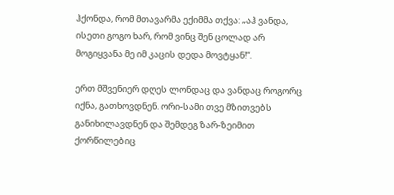ჰქონდა, რომ მთავარმა ექიმმა თქვა: „აჰ ვანდა, ისეთი გოგო ხარ, რომ ვინც შენ ცოლად არ მოგიყვანა მე იმ კაცის დედა მოვტყან!“.

ერთ მშვენიერ დღეს ლონდაც და ვანდაც როგორც იქნა, გათხოვდნენ. ორი-სამი თვე მზითვებს განიხილავდნენ და შემდეგ ზარ-ზეიმით ქორწილებიც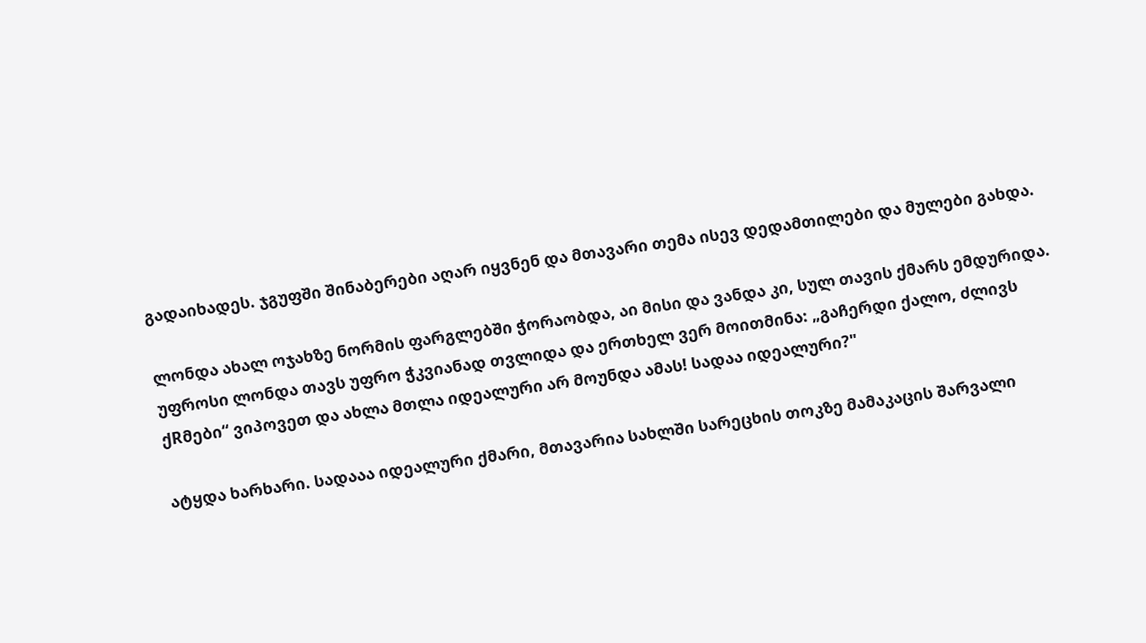გადაიხადეს. ჯგუფში შინაბერები აღარ იყვნენ და მთავარი თემა ისევ დედამთილები და მულები გახდა.

ლონდა ახალ ოჯახზე ნორმის ფარგლებში ჭორაობდა, აი მისი და ვანდა კი, სულ თავის ქმარს ემდურიდა. უფროსი ლონდა თავს უფრო ჭკვიანად თვლიდა და ერთხელ ვერ მოითმინა: „გაჩერდი ქალო, ძლივს ქRმები“ ვიპოვეთ და ახლა მთლა იდეალური არ მოუნდა ამას! სადაა იდეალური?"

ატყდა ხარხარი. სადააა იდეალური ქმარი, მთავარია სახლში სარეცხის თოკზე მამაკაცის შარვალი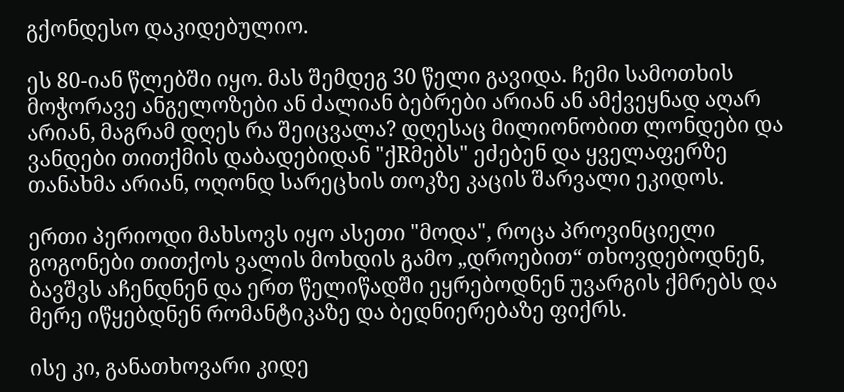გქონდესო დაკიდებულიო.

ეს 80-იან წლებში იყო. მას შემდეგ 30 წელი გავიდა. ჩემი სამოთხის მოჭორავე ანგელოზები ან ძალიან ბებრები არიან ან ამქვეყნად აღარ არიან, მაგრამ დღეს რა შეიცვალა? დღესაც მილიონობით ლონდები და ვანდები თითქმის დაბადებიდან "ქRმებს" ეძებენ და ყველაფერზე თანახმა არიან, ოღონდ სარეცხის თოკზე კაცის შარვალი ეკიდოს.

ერთი პერიოდი მახსოვს იყო ასეთი "მოდა", როცა პროვინციელი გოგონები თითქოს ვალის მოხდის გამო „დროებით“ თხოვდებოდნენ, ბავშვს აჩენდნენ და ერთ წელიწადში ეყრებოდნენ უვარგის ქმრებს და მერე იწყებდნენ რომანტიკაზე და ბედნიერებაზე ფიქრს.

ისე კი, განათხოვარი კიდე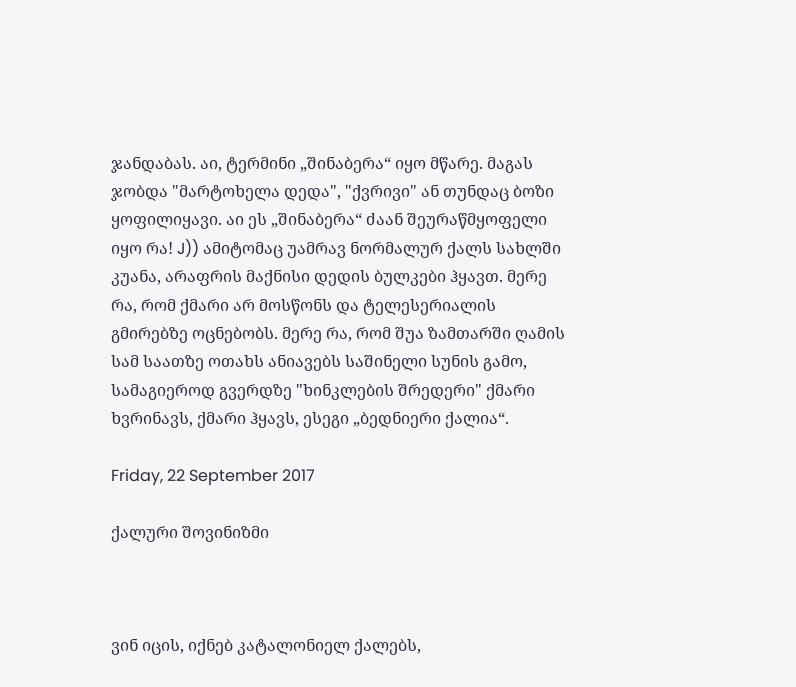ჯანდაბას. აი, ტერმინი „შინაბერა“ იყო მწარე. მაგას ჯობდა "მარტოხელა დედა", "ქვრივი" ან თუნდაც ბოზი ყოფილიყავი. აი ეს „შინაბერა“ ძაან შეურაწმყოფელი იყო რა! J)) ამიტომაც უამრავ ნორმალურ ქალს სახლში კუანა, არაფრის მაქნისი დედის ბულკები ჰყავთ. მერე რა, რომ ქმარი არ მოსწონს და ტელესერიალის გმირებზე ოცნებობს. მერე რა, რომ შუა ზამთარში ღამის სამ საათზე ოთახს ანიავებს საშინელი სუნის გამო, სამაგიეროდ გვერდზე "ხინკლების შრედერი" ქმარი ხვრინავს, ქმარი ჰყავს, ესეგი „ბედნიერი ქალია“.

Friday, 22 September 2017

ქალური შოვინიზმი



ვინ იცის, იქნებ კატალონიელ ქალებს,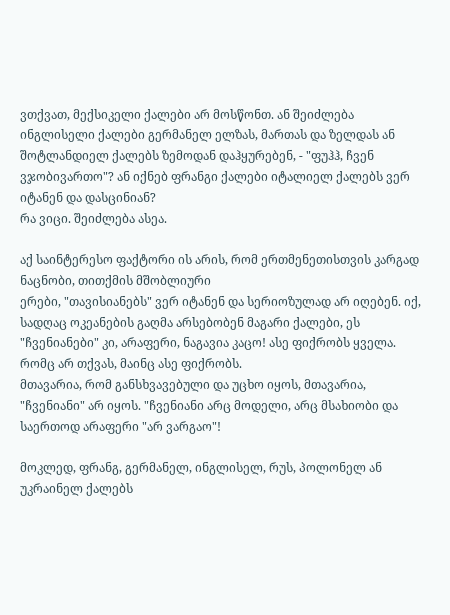ვთქვათ, მექსიკელი ქალები არ მოსწონთ. ან შეიძლება ინგლისელი ქალები გერმანელ ელზას, მართას და ზელდას ან შოტლანდიელ ქალებს ზემოდან დაჰყურებენ, - "ფუჰჰ, ჩვენ ვჯობივართო"? ან იქნებ ფრანგი ქალები იტალიელ ქალებს ვერ იტანენ და დასცინიან?
რა ვიცი. შეიძლება ასეა.

აქ საინტერესო ფაქტორი ის არის, რომ ერთმენეთისთვის კარგად ნაცნობი, თითქმის მშობლიური
ერები, "თავისიანებს" ვერ იტანენ და სერიოზულად არ იღებენ. იქ, სადღაც ოკეანების გაღმა არსებობენ მაგარი ქალები, ეს "ჩვენიანები" კი, არაფერი, ნაგავია კაცო! ასე ფიქრობს ყველა. რომც არ თქვას, მაინც ასე ფიქრობს.
მთავარია, რომ განსხვავებული და უცხო იყოს, მთავარია, "ჩვენიანი" არ იყოს. "ჩვენიანი არც მოდელი, არც მსახიობი და საერთოდ არაფერი "არ ვარგაო"!

მოკლედ, ფრანგ, გერმანელ, ინგლისელ, რუს, პოლონელ ან უკრაინელ ქალებს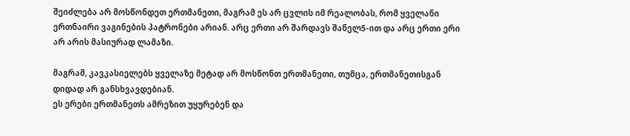შეიძლება არ მოსწონდეთ ერთმანეთი, მაგრამ ეს არ ცვლის იმ რეალობას, რომ ყველანი ერთნაირი ვაგინების პატრონები არიან. არც ერთი არ შარდავს შანელ5-ით და არც ერთი ერი არ არის მასიურად ლამაზი.

მაგრამ, კავკასიელებს ყველაზე მეტად არ მოსწონთ ერთმანეთი, თუმცა, ერთმანეთისგან დიდად არ განსხვავდებიან.
ეს ერები ერთმანეთს ამრეზით უყურებენ და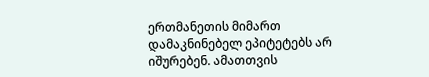ერთმანეთის მიმართ დამაკნინებელ ეპიტეტებს არ იშურებენ. ამათთვის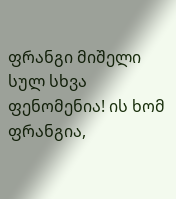ფრანგი მიშელი სულ სხვა ფენომენია! ის ხომ ფრანგია,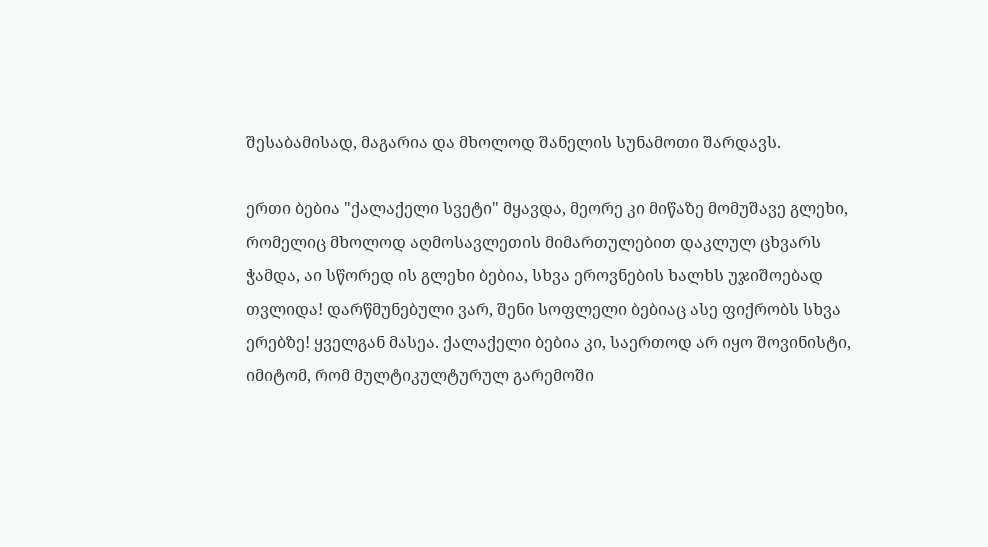შესაბამისად, მაგარია და მხოლოდ შანელის სუნამოთი შარდავს.

ერთი ბებია "ქალაქელი სვეტი" მყავდა, მეორე კი მიწაზე მომუშავე გლეხი, რომელიც მხოლოდ აღმოსავლეთის მიმართულებით დაკლულ ცხვარს ჭამდა, აი სწორედ ის გლეხი ბებია, სხვა ეროვნების ხალხს უჯიშოებად თვლიდა! დარწმუნებული ვარ, შენი სოფლელი ბებიაც ასე ფიქრობს სხვა ერებზე! ყველგან მასეა. ქალაქელი ბებია კი, საერთოდ არ იყო შოვინისტი, იმიტომ, რომ მულტიკულტურულ გარემოში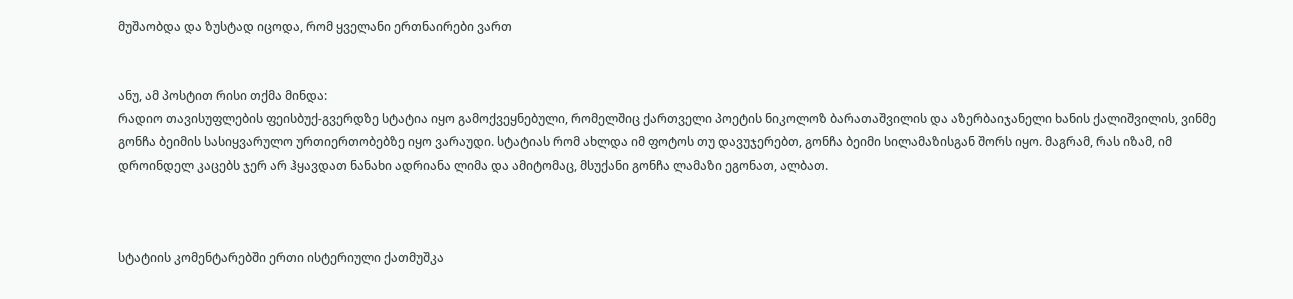მუშაობდა და ზუსტად იცოდა, რომ ყველანი ერთნაირები ვართ


ანუ, ამ პოსტით რისი თქმა მინდა:
რადიო თავისუფლების ფეისბუქ-გვერდზე სტატია იყო გამოქვეყნებული, რომელშიც ქართველი პოეტის ნიკოლოზ ბარათაშვილის და აზერბაიჯანელი ხანის ქალიშვილის, ვინმე გონჩა ბეიმის სასიყვარულო ურთიერთობებზე იყო ვარაუდი. სტატიას რომ ახლდა იმ ფოტოს თუ დავუჯერებთ, გონჩა ბეიმი სილამაზისგან შორს იყო. მაგრამ, რას იზამ, იმ დროინდელ კაცებს ჯერ არ ჰყავდათ ნანახი ადრიანა ლიმა და ამიტომაც, მსუქანი გონჩა ლამაზი ეგონათ, ალბათ.



სტატიის კომენტარებში ერთი ისტერიული ქათმუშკა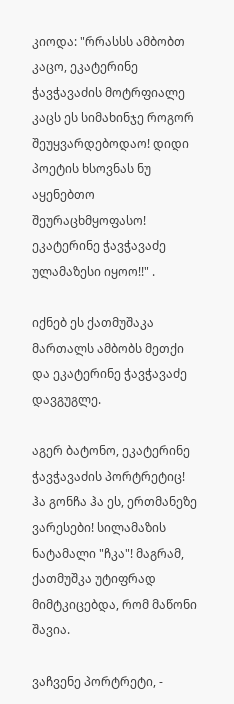კიოდა: "რრასსს ამბობთ კაცო, ეკატერინე ჭავჭავაძის მოტრფიალე კაცს ეს სიმახინჯე როგორ შეუყვარდებოდაო! დიდი პოეტის ხსოვნას ნუ აყენებთო შეურაცხმყოფასო! ეკატერინე ჭავჭავაძე ულამაზესი იყოო!!" .

იქნებ ეს ქათმუშაკა მართალს ამბობს მეთქი და ეკატერინე ჭავჭავაძე დავგუგლე.

აგერ ბატონო, ეკატერინე ჭავჭავაძის პორტრეტიც! ჰა გონჩა ჰა ეს, ერთმანეზე ვარესები! სილამაზის ნატამალი "ჩკა"! მაგრამ, ქათმუშკა უტიფრად მიმტკიცებდა, რომ მაწონი შავია.

ვაჩვენე პორტრეტი, -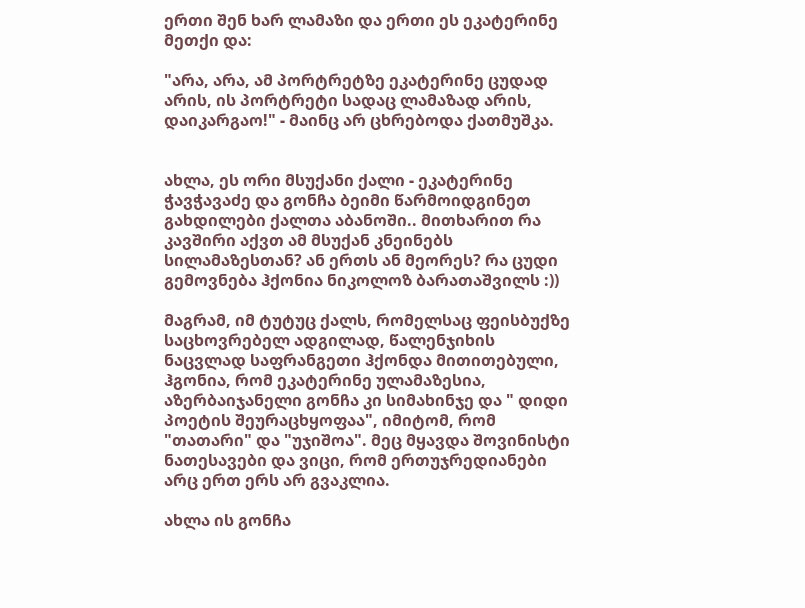ერთი შენ ხარ ლამაზი და ერთი ეს ეკატერინე მეთქი და:

"არა, არა, ამ პორტრეტზე ეკატერინე ცუდად არის, ის პორტრეტი სადაც ლამაზად არის, დაიკარგაო!" - მაინც არ ცხრებოდა ქათმუშკა.


ახლა, ეს ორი მსუქანი ქალი - ეკატერინე ჭავჭავაძე და გონჩა ბეიმი წარმოიდგინეთ გახდილები ქალთა აბანოში.. მითხარით რა კავშირი აქვთ ამ მსუქან კნეინებს სილამაზესთან? ან ერთს ან მეორეს? რა ცუდი გემოვნება ჰქონია ნიკოლოზ ბარათაშვილს :))

მაგრამ, იმ ტუტუც ქალს, რომელსაც ფეისბუქზე საცხოვრებელ ადგილად, წალენჯიხის ნაცვლად საფრანგეთი ჰქონდა მითითებული, ჰგონია, რომ ეკატერინე ულამაზესია, აზერბაიჯანელი გონჩა კი სიმახინჯე და " დიდი პოეტის შეურაცხყოფაა", იმიტომ, რომ "თათარი" და "უჯიშოა". მეც მყავდა შოვინისტი ნათესავები და ვიცი, რომ ერთუჯრედიანები არც ერთ ერს არ გვაკლია.

ახლა ის გონჩა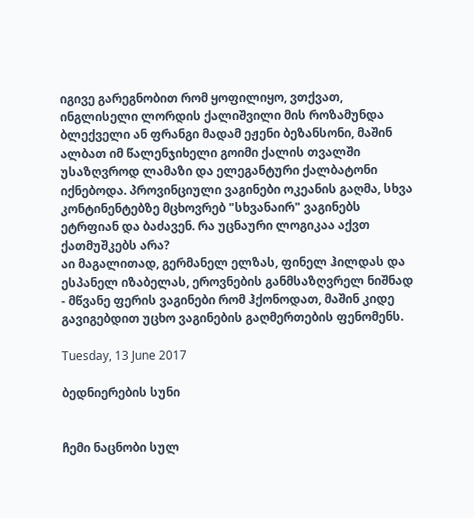იგივე გარეგნობით რომ ყოფილიყო, ვთქვათ, ინგლისელი ლორდის ქალიშვილი მის როზამუნდა ბლექველი ან ფრანგი მადამ ეჟენი ბეზანსონი, მაშინ ალბათ იმ წალენჯიხელი გოიმი ქალის თვალში უსაზღვროდ ლამაზი და ელეგანტური ქალბატონი იქნებოდა. პროვინციული ვაგინები ოკეანის გაღმა, სხვა კონტინენტებზე მცხოვრებ "სხვანაირ" ვაგინებს ეტრფიან და ბაძავენ. რა უცნაური ლოგიკაა აქვთ ქათმუშკებს არა?
აი მაგალითად, გერმანელ ელზას, ფინელ ჰილდას და ესპანელ იზაბელას, ეროვნების განმსაზღვრელ ნიშნად - მწვანე ფერის ვაგინები რომ ჰქონოდათ, მაშინ კიდე გავიგებდით უცხო ვაგინების გაღმერთების ფენომენს.

Tuesday, 13 June 2017

ბედნიერების სუნი


ჩემი ნაცნობი სულ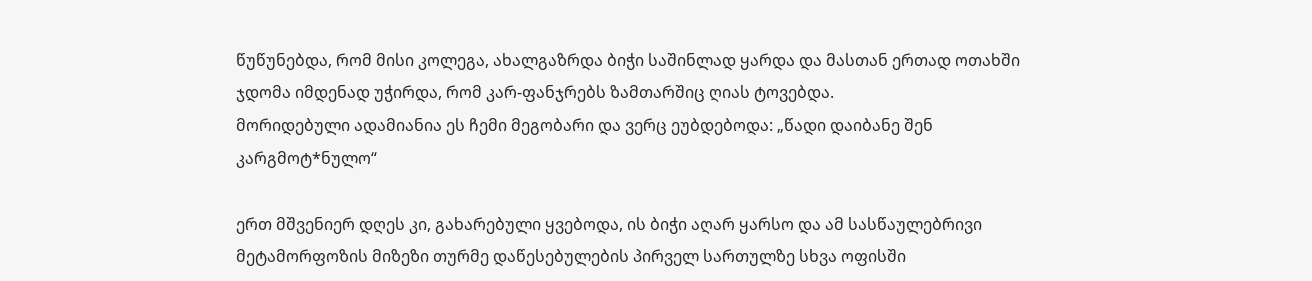წუწუნებდა, რომ მისი კოლეგა, ახალგაზრდა ბიჭი საშინლად ყარდა და მასთან ერთად ოთახში ჯდომა იმდენად უჭირდა, რომ კარ-ფანჯრებს ზამთარშიც ღიას ტოვებდა.
მორიდებული ადამიანია ეს ჩემი მეგობარი და ვერც ეუბდებოდა: „წადი დაიბანე შენ კარგმოტ*ნულო“

ერთ მშვენიერ დღეს კი, გახარებული ყვებოდა, ის ბიჭი აღარ ყარსო და ამ სასწაულებრივი მეტამორფოზის მიზეზი თურმე დაწესებულების პირველ სართულზე სხვა ოფისში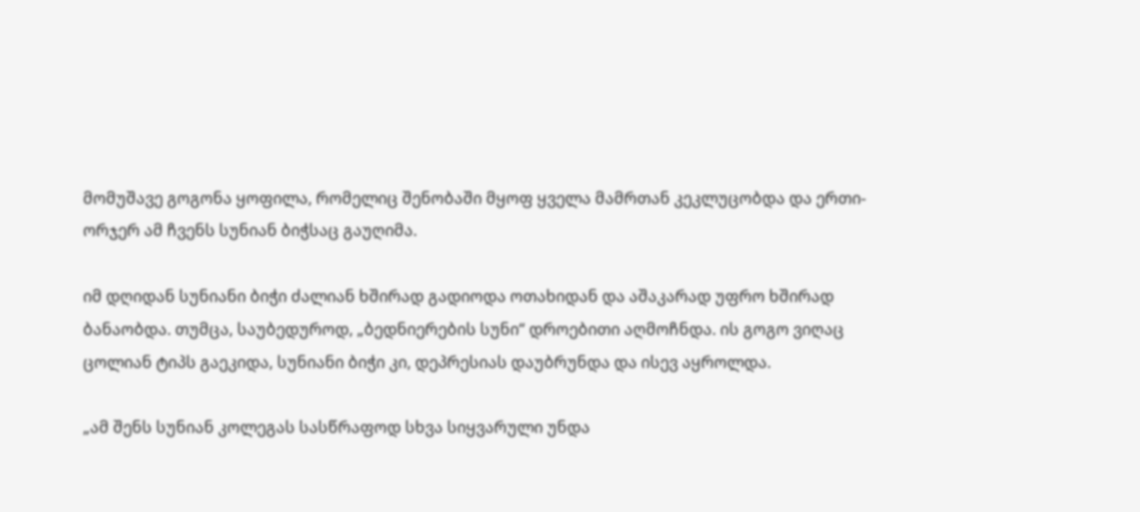მომუშავე გოგონა ყოფილა, რომელიც შენობაში მყოფ ყველა მამრთან კეკლუცობდა და ერთი-ორჯერ ამ ჩვენს სუნიან ბიჭსაც გაუღიმა.

იმ დღიდან სუნიანი ბიჭი ძალიან ხშირად გადიოდა ოთახიდან და აშაკარად უფრო ხშირად ბანაობდა. თუმცა, საუბედუროდ, „ბედნიერების სუნი“ დროებითი აღმოჩნდა. ის გოგო ვიღაც ცოლიან ტიპს გაეკიდა, სუნიანი ბიჭი კი, დეპრესიას დაუბრუნდა და ისევ აყროლდა.

„ამ შენს სუნიან კოლეგას სასწრაფოდ სხვა სიყვარული უნდა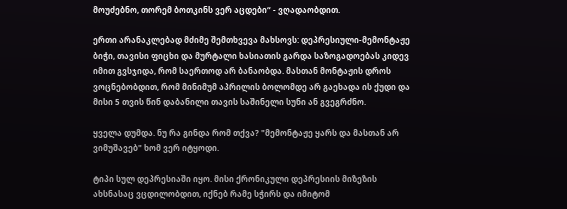მოუძებნო, თორემ ბოთკინს ვერ აცდები“ - ვღადაობდით.

ერთი არანაკლებად მძიმე შემთხვევა მახსოვს: დეპრესიული-მემონტაჟე ბიჭი, თავისი ფიცხი და მურტალი ხასიათის გარდა საზოგადოებას კიდევ იმით გვსჯიდა, რომ საერთოდ არ ბანაობდა. მასთან მონტაჟის დროს ვოცნებობდით, რომ მინიმუმ აპრილის ბოლომდე არ გაეხადა ის ქუდი და მისი 5 თვის წინ დაბანილი თავის საშინელი სუნი ან გვეგრძნო.

ყველა დუმდა. ნუ რა გინდა რომ თქვა? "მემონტაჟე ყარს და მასთან არ ვიმუშავებ" ხომ ვერ იტყოდი.

ტიპი სულ დეპრესიაში იყო. მისი ქრონიკული დეპრესიის მიზეზის ახსნასაც ვცდილობდით, იქნებ რამე სჭირს და იმიტომ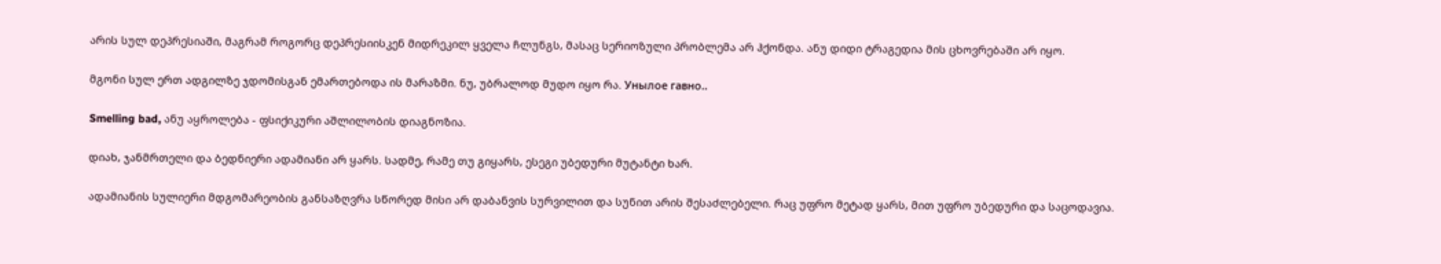არის სულ დეპრესიაში, მაგრამ როგორც დეპრესიისკენ მიდრეკილ ყველა ჩლუნგს, მასაც სერიოზული პრობლემა არ ჰქონდა. ანუ დიდი ტრაგედია მის ცხოვრებაში არ იყო.

მგონი სულ ერთ ადგილზე ჯდომისგან ემართებოდა ის მარაზმი. ნუ, უბრალოდ მუდო იყო რა. Унылое гавно..

Smelling bad, ანუ აყროლება - ფსიქიკური აშლილობის დიაგნოზია.

დიახ, ჯანმრთელი და ბედნიერი ადამიანი არ ყარს. სადმე, რამე თუ გიყარს, ესეგი უბედური მუტანტი ხარ.

ადამიანის სულიერი მდგომარეობის განსაზღვრა სწორედ მისი არ დაბანვის სურვილით და სუნით არის შესაძლებელი. რაც უფრო მეტად ყარს, მით უფრო უბედური და საცოდავია.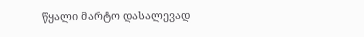წყალი მარტო დასალევად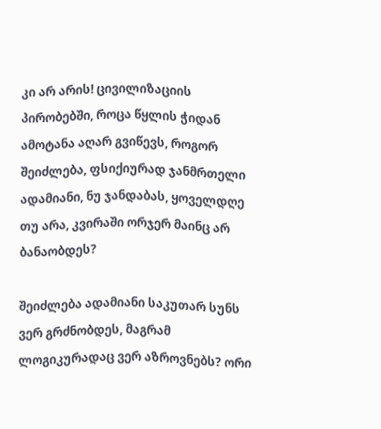კი არ არის! ცივილიზაციის პირობებში, როცა წყლის ჭიდან ამოტანა აღარ გვიწევს, როგორ შეიძლება, ფსიქიურად ჯანმრთელი ადამიანი, ნუ ჯანდაბას, ყოველდღე თუ არა, კვირაში ორჯერ მაინც არ ბანაობდეს?

შეიძლება ადამიანი საკუთარ სუნს ვერ გრძნობდეს, მაგრამ ლოგიკურადაც ვერ აზროვნებს? ორი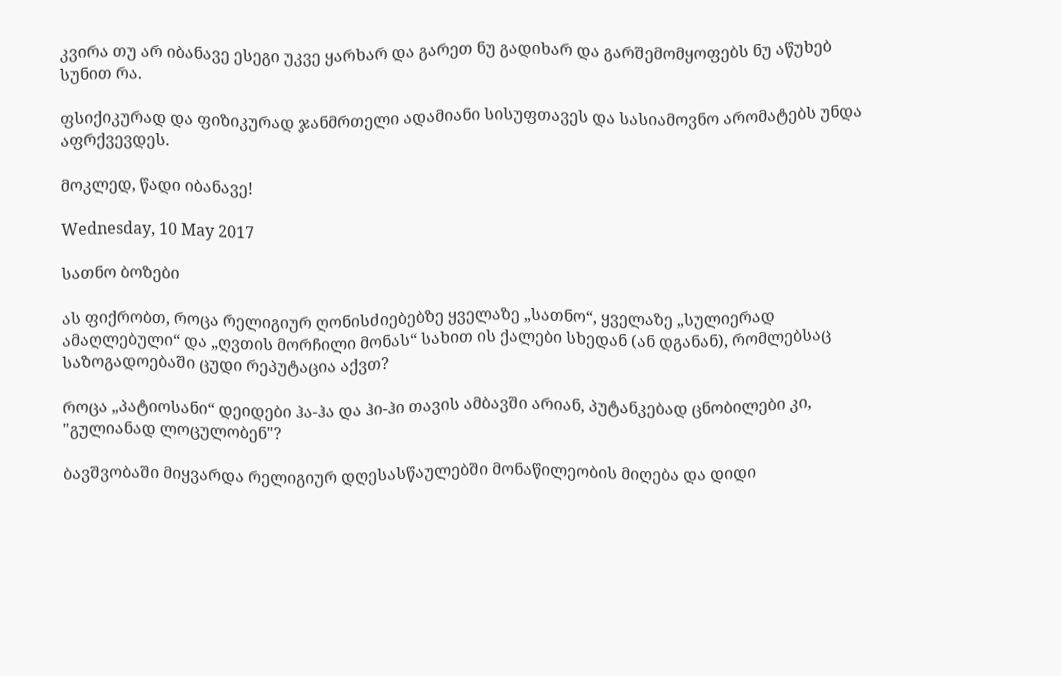კვირა თუ არ იბანავე ესეგი უკვე ყარხარ და გარეთ ნუ გადიხარ და გარშემომყოფებს ნუ აწუხებ სუნით რა.

ფსიქიკურად და ფიზიკურად ჯანმრთელი ადამიანი სისუფთავეს და სასიამოვნო არომატებს უნდა აფრქვევდეს.

მოკლედ, წადი იბანავე!

Wednesday, 10 May 2017

სათნო ბოზები

ას ფიქრობთ, როცა რელიგიურ ღონისძიებებზე ყველაზე „სათნო“, ყველაზე „სულიერად ამაღლებული“ და „ღვთის მორჩილი მონას“ სახით ის ქალები სხედან (ან დგანან), რომლებსაც საზოგადოებაში ცუდი რეპუტაცია აქვთ?

როცა „პატიოსანი“ დეიდები ჰა-ჰა და ჰი-ჰი თავის ამბავში არიან, პუტანკებად ცნობილები კი, "გულიანად ლოცულობენ"?

ბავშვობაში მიყვარდა რელიგიურ დღესასწაულებში მონაწილეობის მიღება და დიდი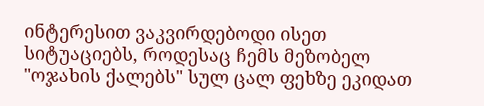ინტერესით ვაკვირდებოდი ისეთ სიტუაციებს, როდესაც ჩემს მეზობელ "ოჯახის ქალებს" სულ ცალ ფეხზე ეკიდათ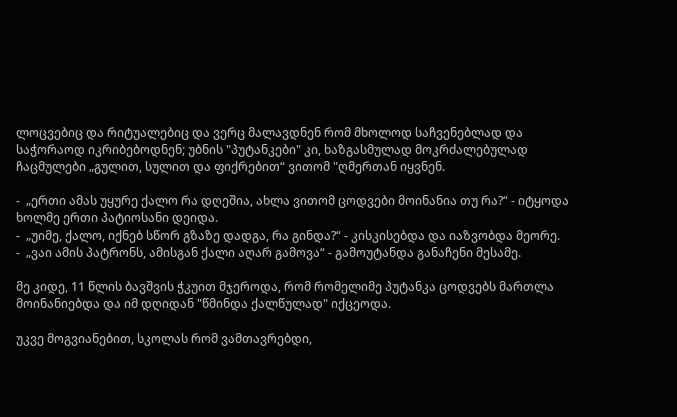ლოცვებიც და რიტუალებიც და ვერც მალავდნენ რომ მხოლოდ საჩვენებლად და საჭორაოდ იკრიბებოდნენ; უბნის "პუტანკები" კი, ხაზგასმულად მოკრძალებულად ჩაცმულები „გულით, სულით და ფიქრებით“ ვითომ "ღმერთან იყვნენ.

-  „ერთი ამას უყურე ქალო რა დღეშია, ახლა ვითომ ცოდვები მოინანია თუ რა?“ - იტყოდა ხოლმე ერთი პატიოსანი დეიდა.
-  „უიმე, ქალო, იქნებ სწორ გზაზე დადგა, რა გინდა?“ - კისკისებდა და იაზვობდა მეორე.
-  „ვაი ამის პატრონს, ამისგან ქალი აღარ გამოვა“ - გამოუტანდა განაჩენი მესამე.

მე კიდე, 11 წლის ბავშვის ჭკუით მჯეროდა, რომ რომელიმე პუტანკა ცოდვებს მართლა მოინანიებდა და იმ დღიდან "წმინდა ქალწულად" იქცეოდა.

უკვე მოგვიანებით, სკოლას რომ ვამთავრებდი,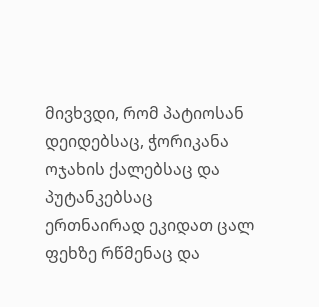მივხვდი, რომ პატიოსან დეიდებსაც, ჭორიკანა ოჯახის ქალებსაც და პუტანკებსაც ერთნაირად ეკიდათ ცალ ფეხზე რწმენაც და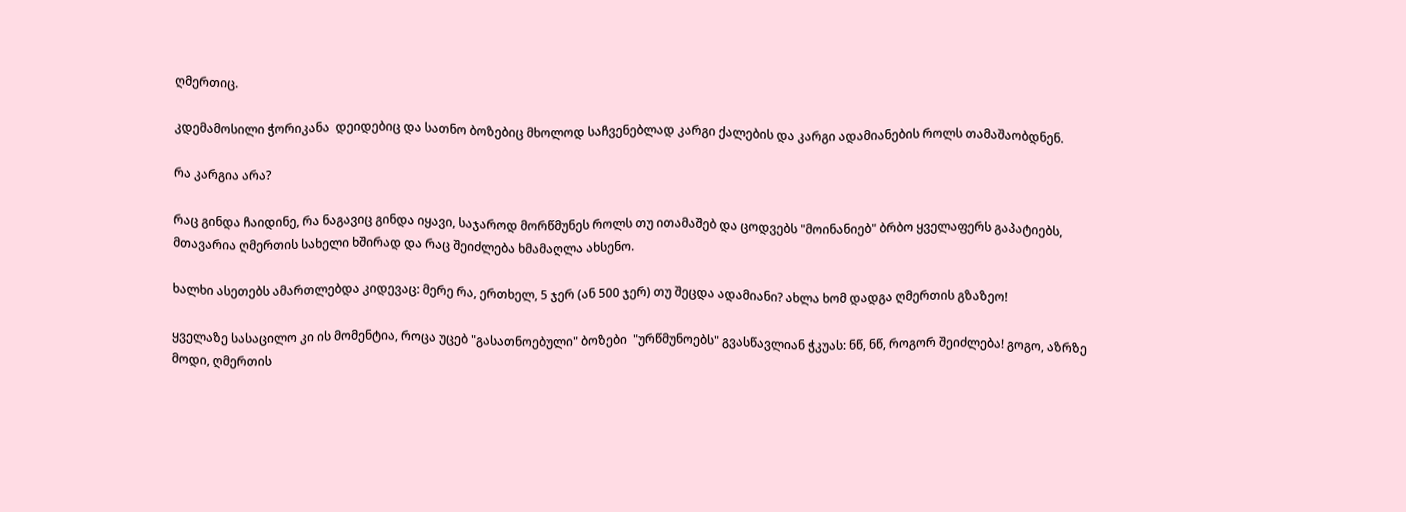ღმერთიც.

კდემამოსილი ჭორიკანა  დეიდებიც და სათნო ბოზებიც მხოლოდ საჩვენებლად კარგი ქალების და კარგი ადამიანების როლს თამაშაობდნენ.

რა კარგია არა?

რაც გინდა ჩაიდინე, რა ნაგავიც გინდა იყავი, საჯაროდ მორწმუნეს როლს თუ ითამაშებ და ცოდვებს "მოინანიებ" ბრბო ყველაფერს გაპატიებს, მთავარია ღმერთის სახელი ხშირად და რაც შეიძლება ხმამაღლა ახსენო.

ხალხი ასეთებს ამართლებდა კიდევაც: მერე რა, ერთხელ, 5 ჯერ (ან 500 ჯერ) თუ შეცდა ადამიანი? ახლა ხომ დადგა ღმერთის გზაზეო!

ყველაზე სასაცილო კი ის მომენტია, როცა უცებ "გასათნოებული" ბოზები  "ურწმუნოებს" გვასწავლიან ჭკუას: ნწ, ნწ, როგორ შეიძლება! გოგო, აზრზე მოდი, ღმერთის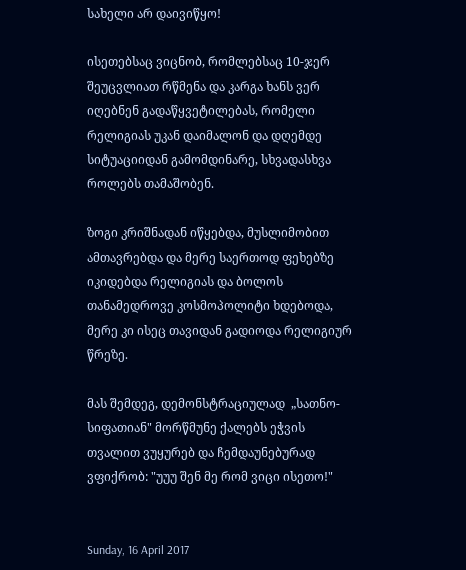სახელი არ დაივიწყო!

ისეთებსაც ვიცნობ, რომლებსაც 10-ჯერ შეუცვლიათ რწმენა და კარგა ხანს ვერ იღებნენ გადაწყვეტილებას, რომელი რელიგიას უკან დაიმალონ და დღემდე სიტუაციიდან გამომდინარე, სხვადასხვა როლებს თამაშობენ.

ზოგი კრიშნადან იწყებდა, მუსლიმობით ამთავრებდა და მერე საერთოდ ფეხებზე იკიდებდა რელიგიას და ბოლოს თანამედროვე კოსმოპოლიტი ხდებოდა, მერე კი ისეც თავიდან გადიოდა რელიგიურ წრეზე.

მას შემდეგ, დემონსტრაციულად  „სათნო-სიფათიან" მორწმუნე ქალებს ეჭვის თვალით ვუყურებ და ჩემდაუნებურად ვფიქრობ: "უუუ შენ მე რომ ვიცი ისეთო!"


Sunday, 16 April 2017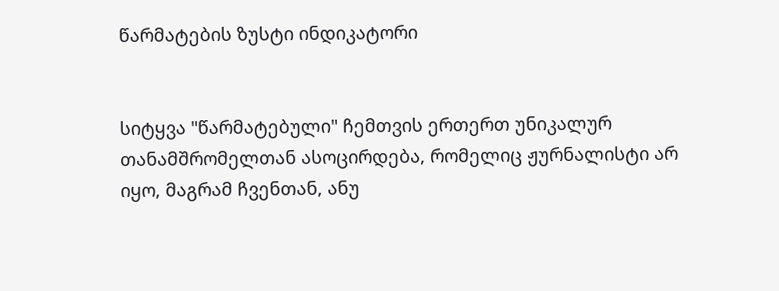წარმატების ზუსტი ინდიკატორი


სიტყვა "წარმატებული" ჩემთვის ერთერთ უნიკალურ თანამშრომელთან ასოცირდება, რომელიც ჟურნალისტი არ იყო, მაგრამ ჩვენთან, ანუ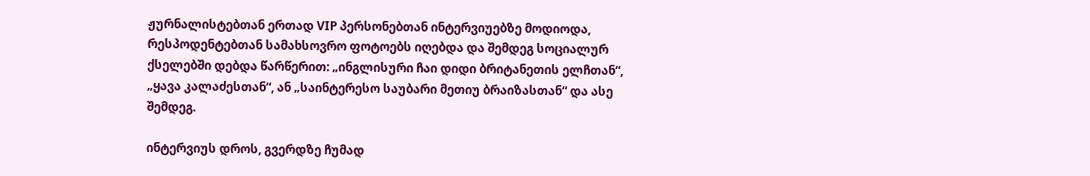ჟურნალისტებთან ერთად VIP პერსონებთან ინტერვიუებზე მოდიოდა, რესპოდენტებთან სამახსოვრო ფოტოებს იღებდა და შემდეგ სოციალურ ქსელებში დებდა წარწერით: „ინგლისური ჩაი დიდი ბრიტანეთის ელჩთან“, „ყავა კალაძესთან“, ან „საინტერესო საუბარი მეთიუ ბრაიზასთან“ და ასე შემდეგ.

ინტერვიუს დროს, გვერდზე ჩუმად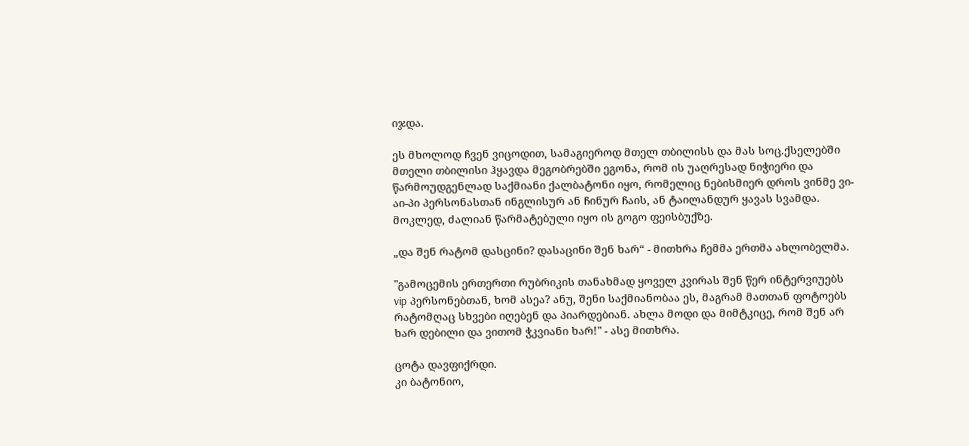იჯდა.

ეს მხოლოდ ჩვენ ვიცოდით, სამაგიეროდ მთელ თბილისს და მას სოც.ქსელებში მთელი თბილისი ჰყავდა მეგობრებში ეგონა, რომ ის უაღრესად ნიჭიერი და წარმოუდგენლად საქმიანი ქალბატონი იყო, რომელიც ნებისმიერ დროს ვინმე ვი-აი-პი პერსონასთან ინგლისურ ან ჩინურ ჩაის, ან ტაილანდურ ყავას სვამდა. მოკლედ, ძალიან წარმატებული იყო ის გოგო ფეისბუქზე.

„და შენ რატომ დასცინი? დასაცინი შენ ხარ“ - მითხრა ჩემმა ერთმა ახლობელმა.

"გამოცემის ერთერთი რუბრიკის თანახმად ყოველ კვირას შენ წერ ინტერვიუებს vip პერსონებთან, ხომ ასეა? ანუ, შენი საქმიანობაა ეს, მაგრამ მათთან ფოტოებს რატომღაც სხვები იღებენ და პიარდებიან. ახლა მოდი და მიმტკიცე, რომ შენ არ ხარ დებილი და ვითომ ჭკვიანი ხარ!" - ასე მითხრა.

ცოტა დავფიქრდი.
კი ბატონიო,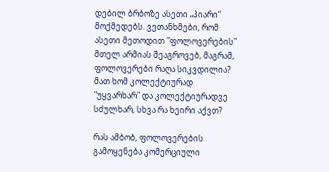დებილ ბრბოზე ასეთი „პიარი“ მოქმედებს. ვეთანხმები, რომ ასეთი მეთოდით "ფოლოვერების" მთელ არმიას შეაგროვებ, მაგრამ,
ფოლოვერები რაღა სიკვდილია? მათ ხომ კოლექტიურად "უყვარხარ" და კოლექტიურადვე სძულხარ, სხვა რა ხეირი აქვთ?

რას ამბობ, ფოლოვერების გამოყენება კომერციული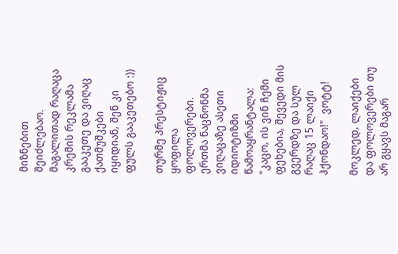მიზნებით შეიძლებაო. მაგალითად რაღაცა კრემის რეკლამა გააკეთე და ვიღაც ქათმუშკები იყიდიან, შენ კი ფულს გააკეთებო :))

თურმე პრესტიჟიც ყოფილა ფოლოვერები.
ერთმა ნაცნონმა ვიღაცაზე ასეთი იდიოტიზმი წამოაყრანტალა: "კაცო, ის ვინ ჩემი ფეხებია, შევედი მის გვერდზე და სულ რაღაც 15 ლაიქი ჰქონდაო!"  ვოტტ!

მოკლედ, ლაიქები და ფოლოვერები თუ არ გყავს მაგარ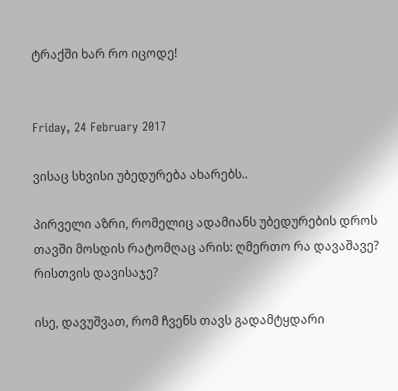ტრაქში ხარ რო იცოდე!


Friday, 24 February 2017

ვისაც სხვისი უბედურება ახარებს..

პირველი აზრი, რომელიც ადამიანს უბედურების დროს თავში მოსდის რატომღაც არის: ღმერთო რა დავაშავე? რისთვის დავისაჯე?

ისე, დავუშვათ, რომ ჩვენს თავს გადამტყდარი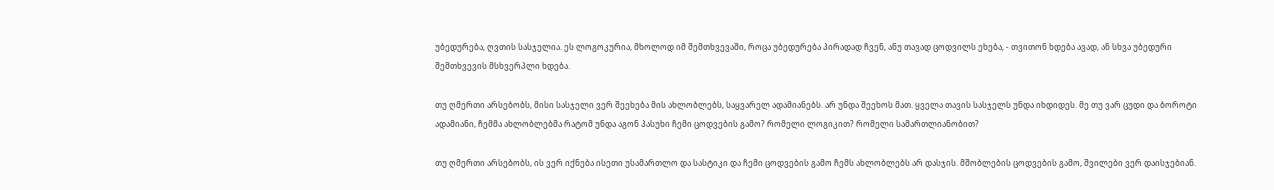უბედურება, ღვთის სასჯელია. ეს ლოგოკურია, მხოლოდ იმ შემთხვევაში, როცა უბედურება პირადად ჩვენ, ანუ თავად ცოდვილს ეხება, - თვითონ ხდება ავად, ან სხვა უბედური შემთხვევის მსხვერპლი ხდება.

თუ ღმერთი არსებობს, მისი სასჯელი ვერ შეეხება მის ახლობლებს, საყვარელ ადამიანებს. არ უნდა შეეხოს მათ. ყველა თავის სასჯელს უნდა იხდიდეს. მე თუ ვარ ცუდი და ბოროტი ადამიანი, ჩემმა ახლობლებმა რატომ უნდა აგონ პასუხი ჩემი ცოდვების გამო? რომელი ლოგიკით? რომელი სამართლიანობით?

თუ ღმერთი არსებობს, ის ვერ იქნება ისეთი უსამართლო და სასტიკი და ჩემი ცოდვების გამო ჩემს ახლობლებს არ დასჯის. მშობლების ცოდვების გამო, შვილები ვერ დაისჯებიან.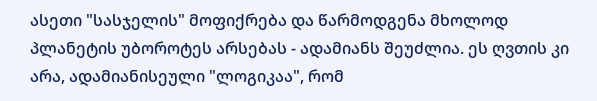ასეთი "სასჯელის" მოფიქრება და წარმოდგენა მხოლოდ პლანეტის უბოროტეს არსებას - ადამიანს შეუძლია. ეს ღვთის კი არა, ადამიანისეული "ლოგიკაა", რომ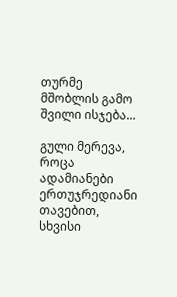თურმე მშობლის გამო შვილი ისჯება...

გული მერევა, როცა ადამიანები ერთუჯრედიანი თავებით, სხვისი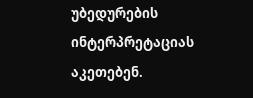უბედურების ინტერპრეტაციას აკეთებენ.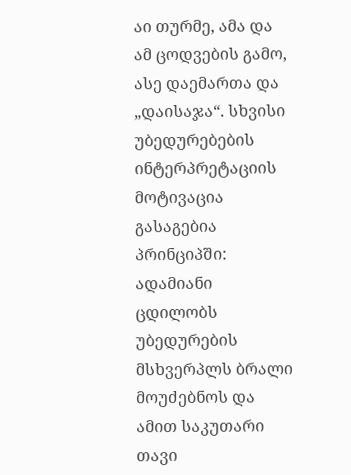აი თურმე, ამა და ამ ცოდვების გამო, ასე დაემართა და „დაისაჯა“. სხვისი უბედურებების ინტერპრეტაციის მოტივაცია გასაგებია პრინციპში: ადამიანი ცდილობს უბედურების მსხვერპლს ბრალი მოუძებნოს და ამით საკუთარი თავი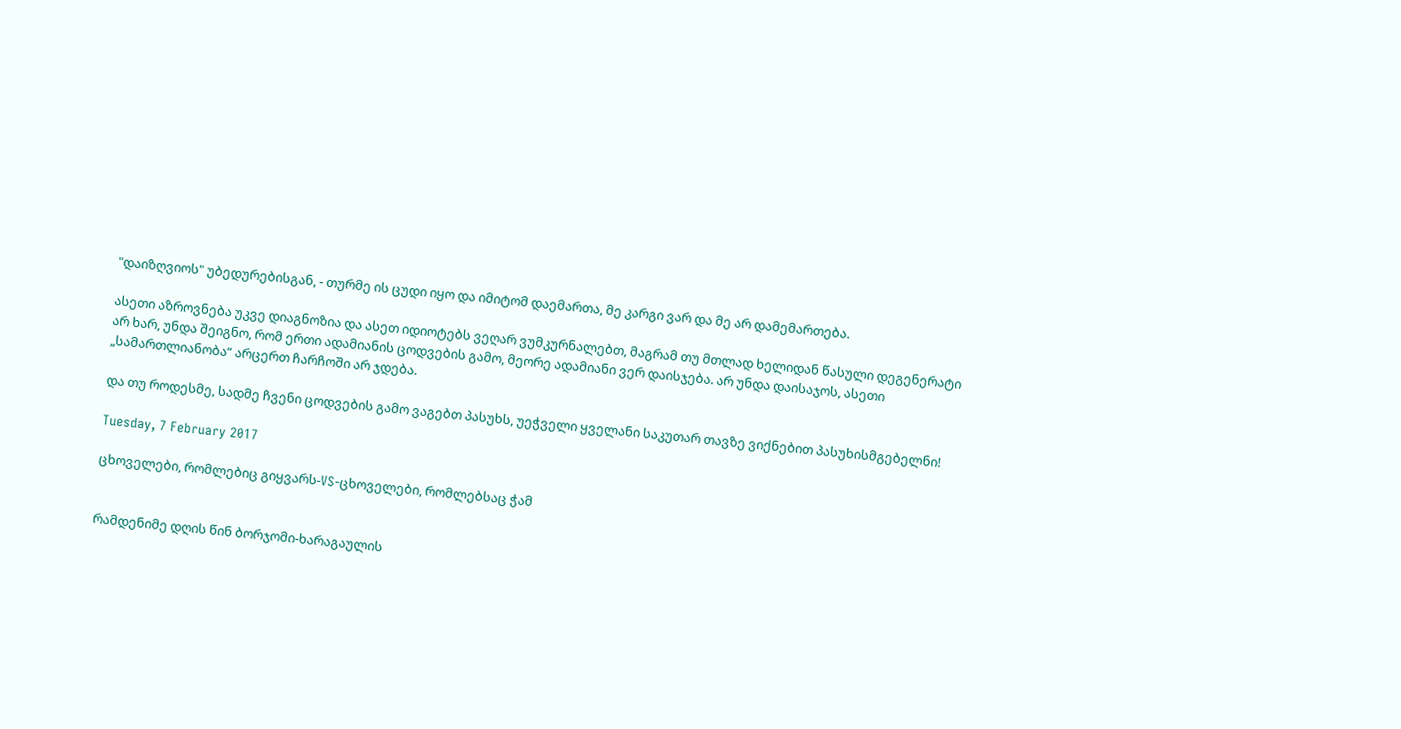"დაიზღვიოს" უბედურებისგან, - თურმე ის ცუდი იყო და იმიტომ დაემართა, მე კარგი ვარ და მე არ დამემართება.

ასეთი აზროვნება უკვე დიაგნოზია და ასეთ იდიოტებს ვეღარ ვუმკურნალებთ, მაგრამ თუ მთლად ხელიდან წასული დეგენერატი არ ხარ, უნდა შეიგნო, რომ ერთი ადამიანის ცოდვების გამო, მეორე ადამიანი ვერ დაისჯება. არ უნდა დაისაჯოს, ასეთი „სამართლიანობა“ არცერთ ჩარჩოში არ ჯდება.

და თუ როდესმე, სადმე ჩვენი ცოდვების გამო ვაგებთ პასუხს, უეჭველი ყველანი საკუთარ თავზე ვიქნებით პასუხისმგებელნი!

Tuesday, 7 February 2017

ცხოველები, რომლებიც გიყვარს-VS-ცხოველები, რომლებსაც ჭამ


რამდენიმე დღის წინ ბორჯომი-ხარაგაულის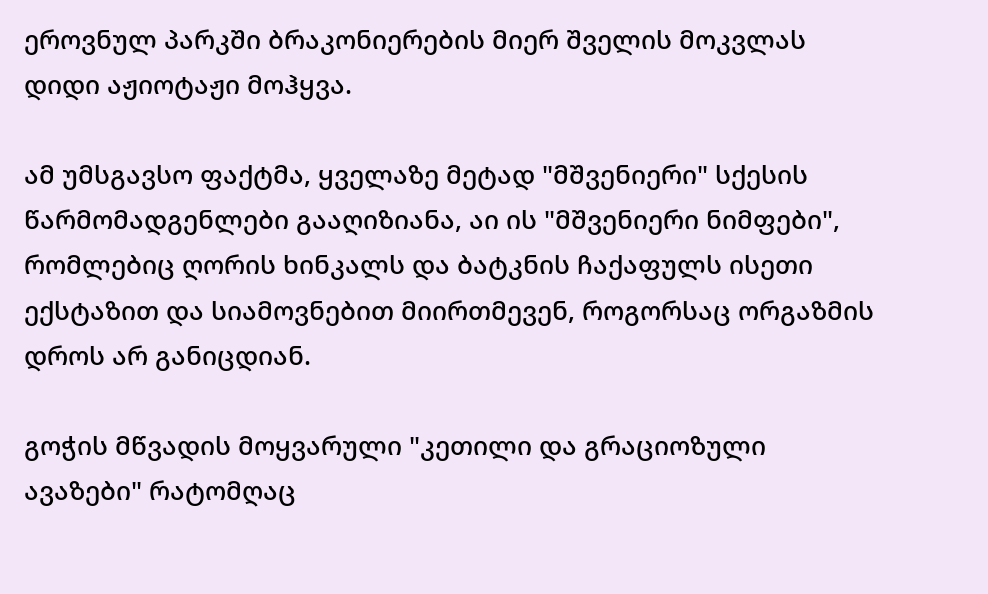ეროვნულ პარკში ბრაკონიერების მიერ შველის მოკვლას დიდი აჟიოტაჟი მოჰყვა.

ამ უმსგავსო ფაქტმა, ყველაზე მეტად "მშვენიერი" სქესის წარმომადგენლები გააღიზიანა, აი ის "მშვენიერი ნიმფები", რომლებიც ღორის ხინკალს და ბატკნის ჩაქაფულს ისეთი ექსტაზით და სიამოვნებით მიირთმევენ, როგორსაც ორგაზმის დროს არ განიცდიან.

გოჭის მწვადის მოყვარული "კეთილი და გრაციოზული ავაზები" რატომღაც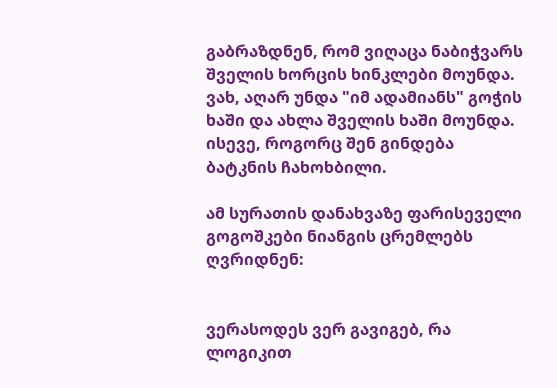გაბრაზდნენ, რომ ვიღაცა ნაბიჭვარს შველის ხორცის ხინკლები მოუნდა. ვახ, აღარ უნდა "იმ ადამიანს" გოჭის ხაში და ახლა შველის ხაში მოუნდა. ისევე, როგორც შენ გინდება ბატკნის ჩახოხბილი.

ამ სურათის დანახვაზე ფარისეველი გოგოშკები ნიანგის ცრემლებს ღვრიდნენ:


ვერასოდეს ვერ გავიგებ, რა ლოგიკით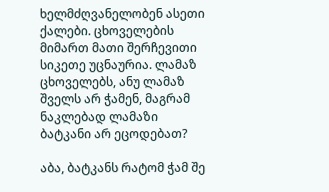ხელმძღვანელობენ ასეთი ქალები. ცხოველების მიმართ მათი შერჩევითი სიკეთე უცნაურია. ლამაზ ცხოველებს, ანუ ლამაზ შველს არ ჭამენ, მაგრამ ნაკლებად ლამაზი ბატკანი არ ეცოდებათ?

აბა, ბატკანს რატომ ჭამ შე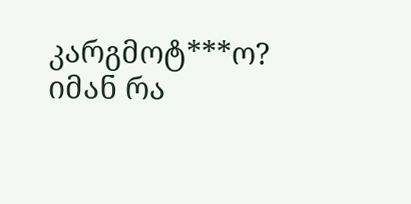კარგმოტ***ო? იმან რა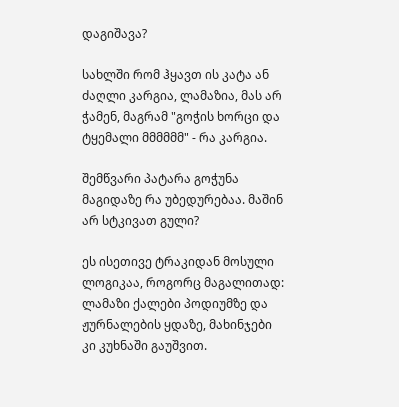დაგიშავა?

სახლში რომ ჰყავთ ის კატა ან ძაღლი კარგია, ლამაზია, მას არ ჭამენ, მაგრამ "გოჭის ხორცი და ტყემალი მმმმმმ" - რა კარგია.

შემწვარი პატარა გოჭუნა მაგიდაზე რა უბედურებაა. მაშინ არ სტკივათ გული?

ეს ისეთივე ტრაკიდან მოსული ლოგიკაა, როგორც მაგალითად: ლამაზი ქალები პოდიუმზე და ჟურნალების ყდაზე, მახინჯები კი კუხნაში გაუშვით.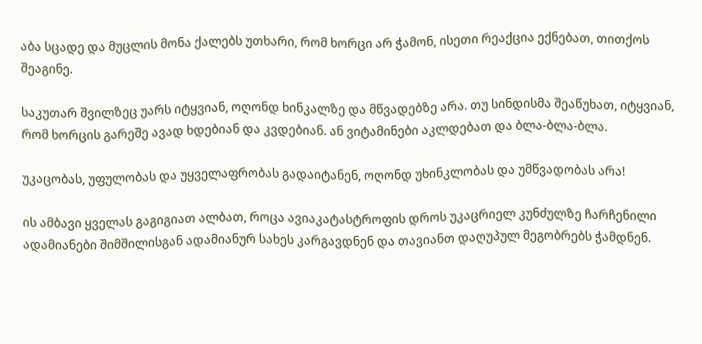აბა სცადე და მუცლის მონა ქალებს უთხარი, რომ ხორცი არ ჭამონ, ისეთი რეაქცია ექნებათ, თითქოს შეაგინე.

საკუთარ შვილზეც უარს იტყვიან, ოღონდ ხინკალზე და მწვადებზე არა. თუ სინდისმა შეაწუხათ, იტყვიან, რომ ხორცის გარეშე ავად ხდებიან და კვდებიან. ან ვიტამინები აკლდებათ და ბლა-ბლა-ბლა.

უკაცობას, უფულობას და უყველაფრობას გადაიტანენ, ოღონდ უხინკლობას და უმწვადობას არა!

ის ამბავი ყველას გაგიგიათ ალბათ, როცა ავიაკატასტროფის დროს უკაცრიელ კუნძულზე ჩარჩენილი ადამიანები შიმშილისგან ადამიანურ სახეს კარგავდნენ და თავიანთ დაღუპულ მეგობრებს ჭამდნენ.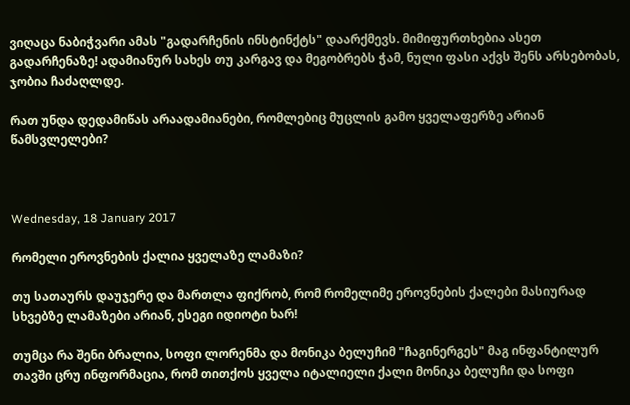ვიღაცა ნაბიჭვარი ამას "გადარჩენის ინსტინქტს" დაარქმევს. მიმიფურთხებია ასეთ გადარჩენაზე! ადამიანურ სახეს თუ კარგავ და მეგობრებს ჭამ, ნული ფასი აქვს შენს არსებობას, ჯობია ჩაძაღლდე.

რათ უნდა დედამიწას არაადამიანები, რომლებიც მუცლის გამო ყველაფერზე არიან წამსვლელები?



Wednesday, 18 January 2017

რომელი ეროვნების ქალია ყველაზე ლამაზი?

თუ სათაურს დაუჯერე და მართლა ფიქრობ, რომ რომელიმე ეროვნების ქალები მასიურად სხვებზე ლამაზები არიან, ესეგი იდიოტი ხარ!

თუმცა რა შენი ბრალია, სოფი ლორენმა და მონიკა ბელუჩიმ "ჩაგინერგეს" მაგ ინფანტილურ თავში ცრუ ინფორმაცია, რომ თითქოს ყველა იტალიელი ქალი მონიკა ბელუჩი და სოფი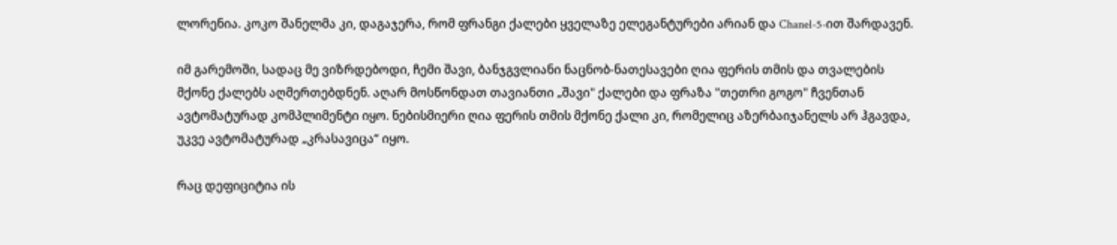ლორენია. კოკო შანელმა კი, დაგაჯერა, რომ ფრანგი ქალები ყველაზე ელეგანტურები არიან და Chanel-5-ით შარდავენ.

იმ გარემოში, სადაც მე ვიზრდებოდი, ჩემი შავი, ბანჯგვლიანი ნაცნობ-ნათესავები ღია ფერის თმის და თვალების მქონე ქალებს აღმერთებდნენ. აღარ მოსწონდათ თავიანთი „შავი" ქალები და ფრაზა "თეთრი გოგო" ჩვენთან ავტომატურად კომპლიმენტი იყო. ნებისმიერი ღია ფერის თმის მქონე ქალი კი, რომელიც აზერბაიჯანელს არ ჰგავდა, უკვე ავტომატურად „კრასავიცა“ იყო.

რაც დეფიციტია ის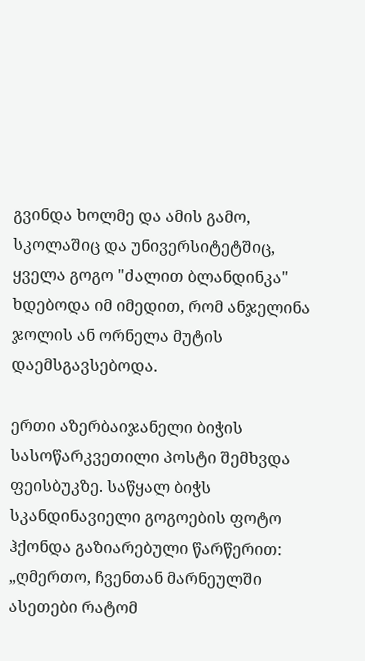გვინდა ხოლმე და ამის გამო, სკოლაშიც და უნივერსიტეტშიც, ყველა გოგო "ძალით ბლანდინკა" ხდებოდა იმ იმედით, რომ ანჯელინა ჯოლის ან ორნელა მუტის დაემსგავსებოდა.

ერთი აზერბაიჯანელი ბიჭის სასოწარკვეთილი პოსტი შემხვდა ფეისბუკზე. საწყალ ბიჭს სკანდინავიელი გოგოების ფოტო ჰქონდა გაზიარებული წარწერით: „ღმერთო, ჩვენთან მარნეულში ასეთები რატომ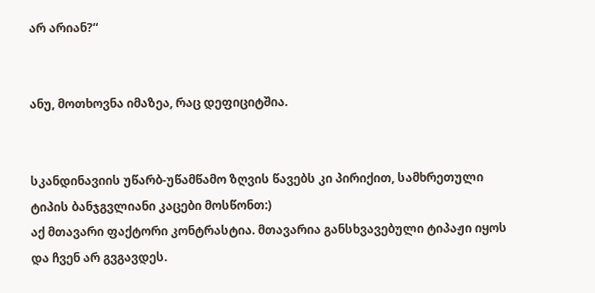არ არიან?“


ანუ, მოთხოვნა იმაზეა, რაც დეფიციტშია.


სკანდინავიის უწარბ-უწამწამო ზღვის წავებს კი პირიქით, სამხრეთული ტიპის ბანჯგვლიანი კაცები მოსწონთ:)
აქ მთავარი ფაქტორი კონტრასტია. მთავარია განსხვავებული ტიპაჟი იყოს და ჩვენ არ გვგავდეს.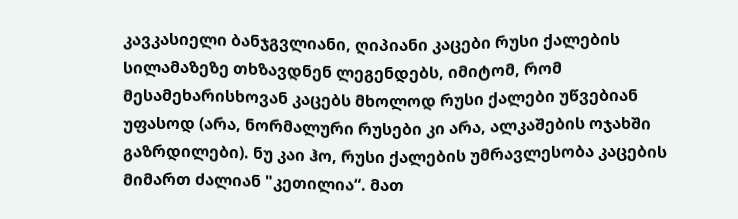კავკასიელი ბანჯგვლიანი, ღიპიანი კაცები რუსი ქალების სილამაზეზე თხზავდნენ ლეგენდებს, იმიტომ, რომ მესამეხარისხოვან კაცებს მხოლოდ რუსი ქალები უწვებიან უფასოდ (არა, ნორმალური რუსები კი არა, ალკაშების ოჯახში გაზრდილები). ნუ კაი ჰო, რუსი ქალების უმრავლესობა კაცების მიმართ ძალიან "კეთილია“. მათ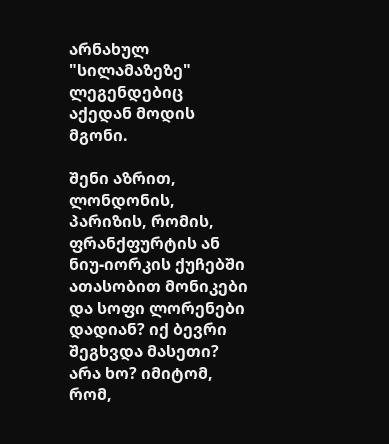არნახულ "სილამაზეზე" ლეგენდებიც აქედან მოდის მგონი.

შენი აზრით, ლონდონის, პარიზის, რომის, ფრანქფურტის ან ნიუ-იორკის ქუჩებში ათასობით მონიკები და სოფი ლორენები დადიან? იქ ბევრი შეგხვდა მასეთი? არა ხო? იმიტომ, რომ,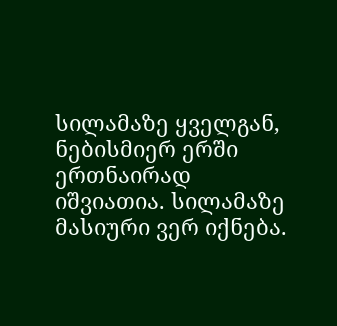სილამაზე ყველგან, ნებისმიერ ერში ერთნაირად იშვიათია. სილამაზე მასიური ვერ იქნება.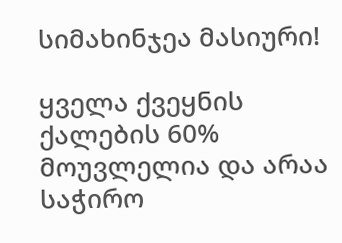სიმახინჯეა მასიური!

ყველა ქვეყნის ქალების 60% მოუვლელია და არაა საჭირო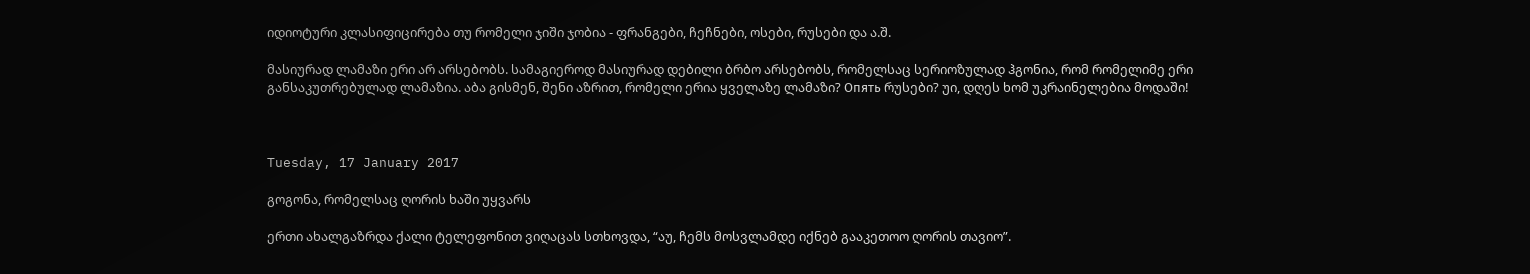იდიოტური კლასიფიცირება თუ რომელი ჯიში ჯობია - ფრანგები, ჩეჩნები, ოსები, რუსები და ა.შ.

მასიურად ლამაზი ერი არ არსებობს. სამაგიეროდ მასიურად დებილი ბრბო არსებობს, რომელსაც სერიოზულად ჰგონია, რომ რომელიმე ერი განსაკუთრებულად ლამაზია. აბა გისმენ, შენი აზრით, რომელი ერია ყველაზე ლამაზი? Опять რუსები? უი, დღეს ხომ უკრაინელებია მოდაში!



Tuesday, 17 January 2017

გოგონა, რომელსაც ღორის ხაში უყვარს

ერთი ახალგაზრდა ქალი ტელეფონით ვიღაცას სთხოვდა, “აუ, ჩემს მოსვლამდე იქნებ გააკეთოო ღორის თავიო”.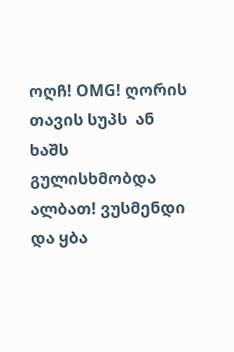ოღჩ! OMG! ღორის თავის სუპს  ან ხაშს გულისხმობდა ალბათ! ვუსმენდი და ყბა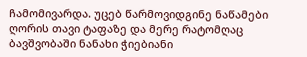ჩამომივარდა. უცებ წარმოვიდგინე ნაწამები ღორის თავი ტაფაზე და მერე რატომღაც ბავშვობაში ნანახი ჭიებიანი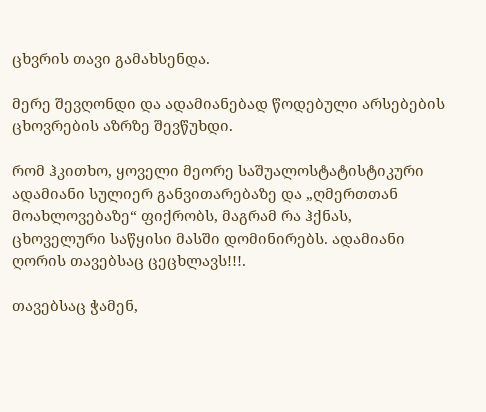ცხვრის თავი გამახსენდა.

მერე შევღონდი და ადამიანებად წოდებული არსებების ცხოვრების აზრზე შევწუხდი.

რომ ჰკითხო, ყოველი მეორე საშუალოსტატისტიკური ადამიანი სულიერ განვითარებაზე და „ღმერთთან მოახლოვებაზე“ ფიქრობს, მაგრამ რა ჰქნას, ცხოველური საწყისი მასში დომინირებს. ადამიანი ღორის თავებსაც ცეცხლავს!!!.

თავებსაც ჭამენ,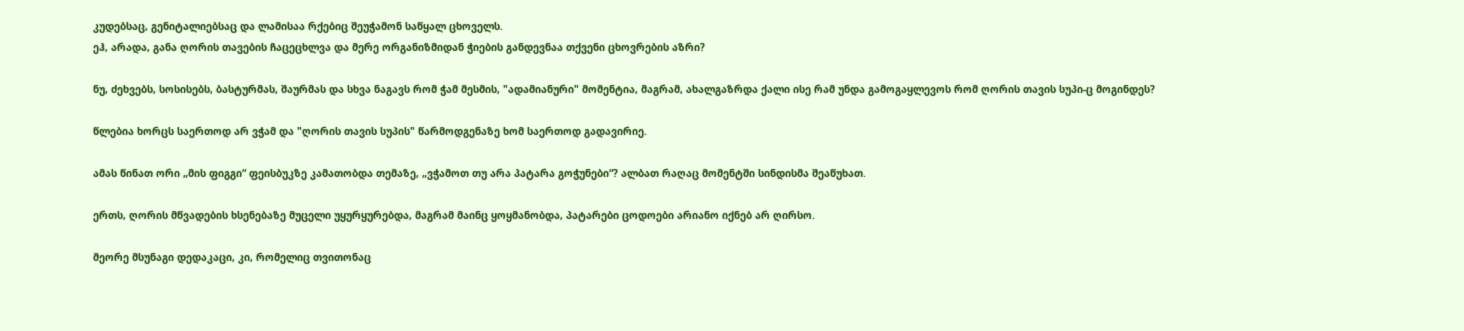კუდებსაც, გენიტალიებსაც და ლამისაა რქებიც შეუჭამონ საწყალ ცხოველს.
ეჰ, არადა, განა ღორის თავების ჩაცეცხლვა და მერე ორგანიზმიდან ჭიების განდევნაა თქვენი ცხოვრების აზრი?

ნუ, ძეხვებს, სოსისებს, ბასტურმას, შაურმას და სხვა ნაგავს რომ ჭამ მესმის, "ადამიანური" მომენტია, მაგრამ, ახალგაზრდა ქალი ისე რამ უნდა გამოგაყლევოს რომ ღორის თავის სუპი-ც მოგინდეს?

წლებია ხორცს საერთოდ არ ვჭამ და "ღორის თავის სუპის" წარმოდგენაზე ხომ საერთოდ გადავირიე.

ამას წინათ ორი „მის ფიგგი“ ფეისბუკზე კამათობდა თემაზე, „ვჭამოთ თუ არა პატარა გოჭუნები“? ალბათ რაღაც მომენტში სინდისმა შეაწუხათ.

ერთს, ღორის მწვადების ხსენებაზე მუცელი უყურყურებდა, მაგრამ მაინც ყოყმანობდა, პატარები ცოდოები არიანო იქნებ არ ღირსო.

მეორე მსუნაგი დედაკაცი, კი, რომელიც თვითონაც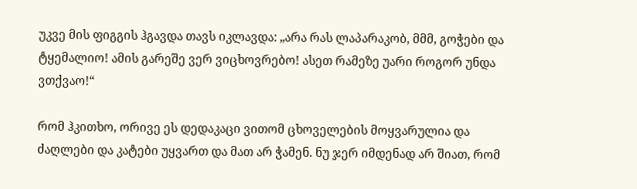უკვე მის ფიგგის ჰგავდა თავს იკლავდა: „არა რას ლაპარაკობ, მმმ, გოჭები და ტყემალიო! ამის გარეშე ვერ ვიცხოვრებო! ასეთ რამეზე უარი როგორ უნდა ვთქვაო!“

რომ ჰკითხო, ორივე ეს დედაკაცი ვითომ ცხოველების მოყვარულია და ძაღლები და კატები უყვართ და მათ არ ჭამენ. ნუ ჯერ იმდენად არ შიათ, რომ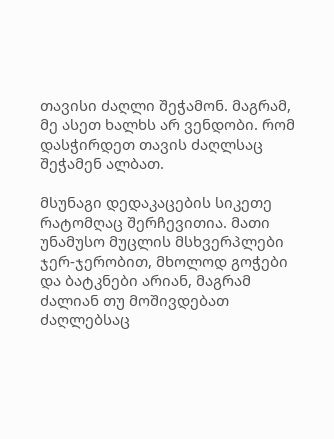თავისი ძაღლი შეჭამონ. მაგრამ, მე ასეთ ხალხს არ ვენდობი. რომ დასჭირდეთ თავის ძაღლსაც შეჭამენ ალბათ.

მსუნაგი დედაკაცების სიკეთე რატომღაც შერჩევითია. მათი უნამუსო მუცლის მსხვერპლები ჯერ-ჯერობით, მხოლოდ გოჭები და ბატკნები არიან, მაგრამ ძალიან თუ მოშივდებათ ძაღლებსაც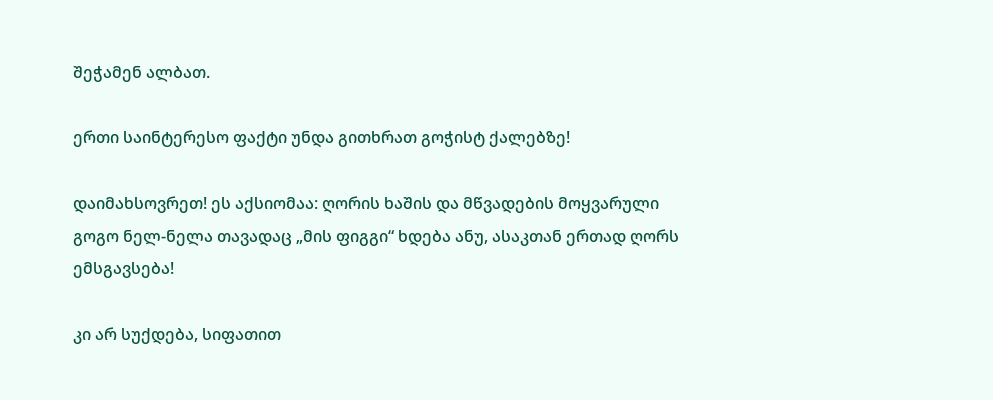შეჭამენ ალბათ.

ერთი საინტერესო ფაქტი უნდა გითხრათ გოჭისტ ქალებზე!

დაიმახსოვრეთ! ეს აქსიომაა: ღორის ხაშის და მწვადების მოყვარული გოგო ნელ-ნელა თავადაც „მის ფიგგი“ ხდება ანუ, ასაკთან ერთად ღორს ემსგავსება!

კი არ სუქდება, სიფათით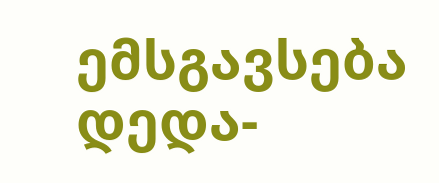ემსგავსება დედა-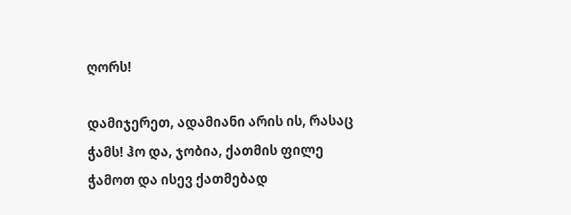ღორს!

დამიჯერეთ, ადამიანი არის ის, რასაც ჭამს! ჰო და, ჯობია, ქათმის ფილე ჭამოთ და ისევ ქათმებად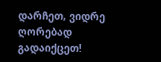დარჩეთ, ვიდრე ღორებად გადაიქცეთ!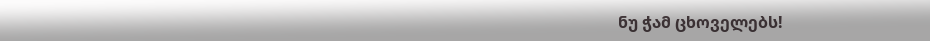ნუ ჭამ ცხოველებს!